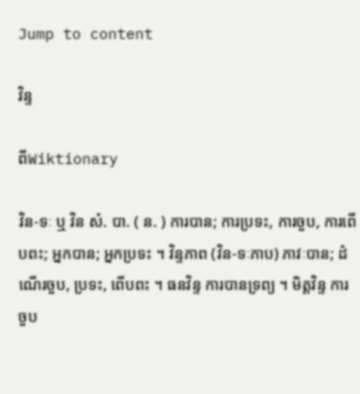Jump to content

វិន្ទ

ពីWiktionary

វិន-ទៈ ឬ វិន សំ. បា. ( ន. ) ការបាន; ការប្រទះ, ការចួប, ការពើបពះ; អ្នកបាន; អ្នកប្រទះ ។ វិន្ទភាព (វិន-ទៈភាប) ភាវៈបាន; ដំណើរចួប, ប្រទះ, ពើបពះ ។ ធនវិន្ទ ការបានទ្រព្យ ។ មិត្តវិន្ទ ការចួប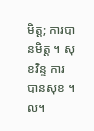មិត្ត; ការបានមិត្ត ។ សុខវិន្ទ ការបានសុខ ។ល។